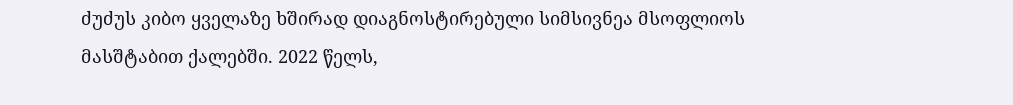ძუძუს კიბო ყველაზე ხშირად დიაგნოსტირებული სიმსივნეა მსოფლიოს მასშტაბით ქალებში. 2022 წელს,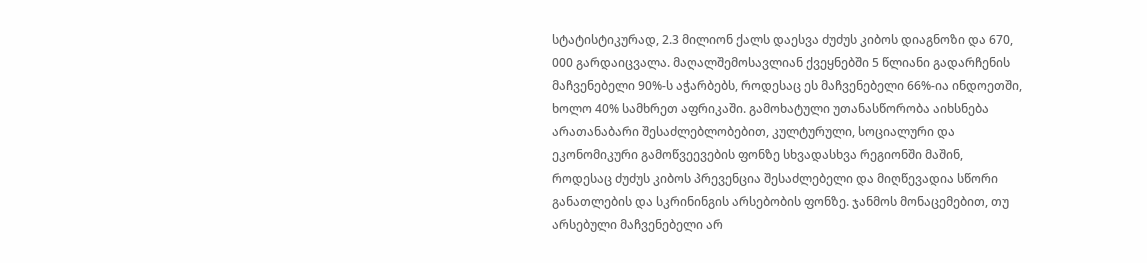სტატისტიკურად, 2.3 მილიონ ქალს დაესვა ძუძუს კიბოს დიაგნოზი და 670, 000 გარდაიცვალა. მაღალშემოსავლიან ქვეყნებში 5 წლიანი გადარჩენის მაჩვენებელი 90%-ს აჭარბებს, როდესაც ეს მაჩვენებელი 66%-ია ინდოეთში, ხოლო 40% სამხრეთ აფრიკაში. გამოხატული უთანასწორობა აიხსნება არათანაბარი შესაძლებლობებით, კულტურული, სოციალური და ეკონომიკური გამოწვეევების ფონზე სხვადასხვა რეგიონში მაშინ, როდესაც ძუძუს კიბოს პრევენცია შესაძლებელი და მიღწევადია სწორი განათლების და სკრინინგის არსებობის ფონზე. ჯანმოს მონაცემებით, თუ არსებული მაჩვენებელი არ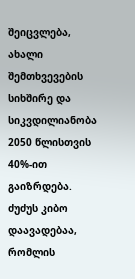შეიცვლება, ახალი შემთხვევების სიხშირე და სიკვდილიანობა 2050 წლისთვის 40%-ით გაიზრდება.
ძუძუს კიბო დაავადებაა, რომლის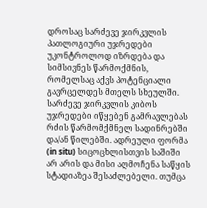დროსაც სარძევე ჯირკვლის პათლოგიური უჯრედები უკონტროლოდ იზრდება და სიმსივნეს წარმოქმნის, რომელსაც აქვს პოტენციალი გავრცელდეს მთელს სხეულში. სარძევე ჯირკვლის კიბოს უჯრედები იწყებენ გამრავლებას რძის წარმომქმნელ სადინრებში და/ან წილებში. ადრეული ფორმა (in situ) სიცოცხლისთვის საშიში არ არის და მისი აღმოჩენა საწყის სტადიაზეა შესაძლებელი. თუმცა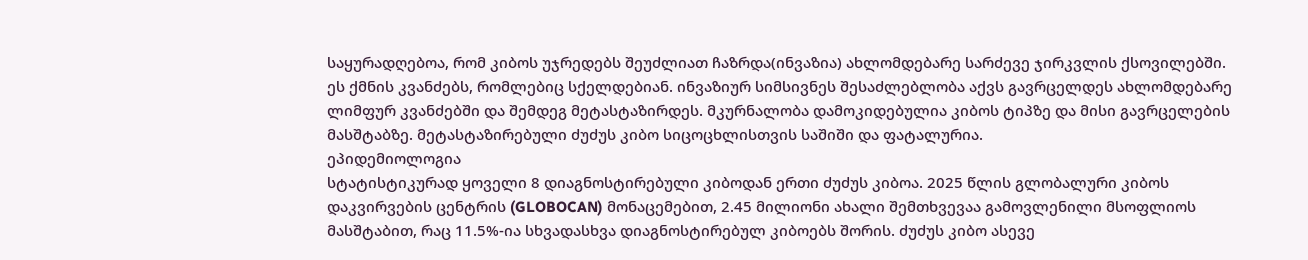საყურადღებოა, რომ კიბოს უჯრედებს შეუძლიათ ჩაზრდა(ინვაზია) ახლომდებარე სარძევე ჯირკვლის ქსოვილებში. ეს ქმნის კვანძებს, რომლებიც სქელდებიან. ინვაზიურ სიმსივნეს შესაძლებლობა აქვს გავრცელდეს ახლომდებარე ლიმფურ კვანძებში და შემდეგ მეტასტაზირდეს. მკურნალობა დამოკიდებულია კიბოს ტიპზე და მისი გავრცელების მასშტაბზე. მეტასტაზირებული ძუძუს კიბო სიცოცხლისთვის საშიში და ფატალურია.
ეპიდემიოლოგია
სტატისტიკურად ყოველი 8 დიაგნოსტირებული კიბოდან ერთი ძუძუს კიბოა. 2025 წლის გლობალური კიბოს დაკვირვების ცენტრის (GLOBOCAN) მონაცემებით, 2.45 მილიონი ახალი შემთხვევაა გამოვლენილი მსოფლიოს მასშტაბით, რაც 11.5%-ია სხვადასხვა დიაგნოსტირებულ კიბოებს შორის. ძუძუს კიბო ასევე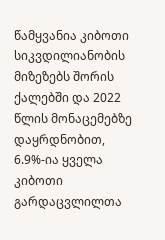წამყვანია კიბოთი სიკვდილიანობის მიზეზებს შორის ქალებში და 2022 წლის მონაცემებზე დაყრდნობით, 6.9%-ია ყველა კიბოთი გარდაცვლილთა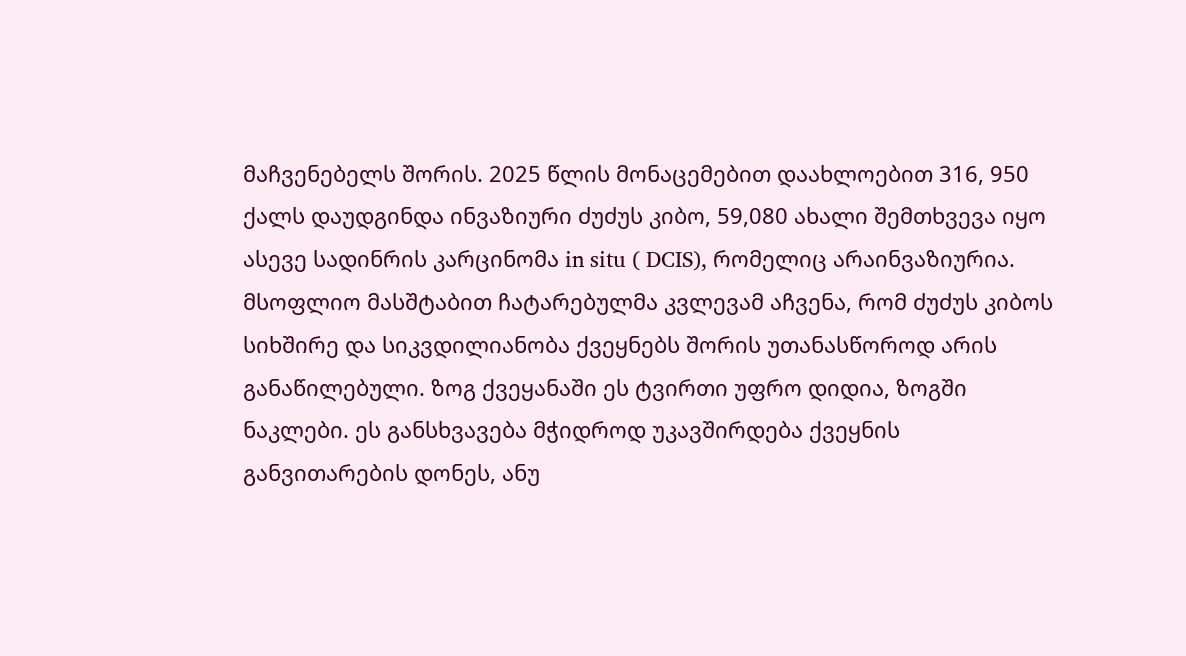მაჩვენებელს შორის. 2025 წლის მონაცემებით დაახლოებით 316, 950 ქალს დაუდგინდა ინვაზიური ძუძუს კიბო, 59,080 ახალი შემთხვევა იყო ასევე სადინრის კარცინომა in situ ( DCIS), რომელიც არაინვაზიურია.
მსოფლიო მასშტაბით ჩატარებულმა კვლევამ აჩვენა, რომ ძუძუს კიბოს სიხშირე და სიკვდილიანობა ქვეყნებს შორის უთანასწოროდ არის განაწილებული. ზოგ ქვეყანაში ეს ტვირთი უფრო დიდია, ზოგში ნაკლები. ეს განსხვავება მჭიდროდ უკავშირდება ქვეყნის განვითარების დონეს, ანუ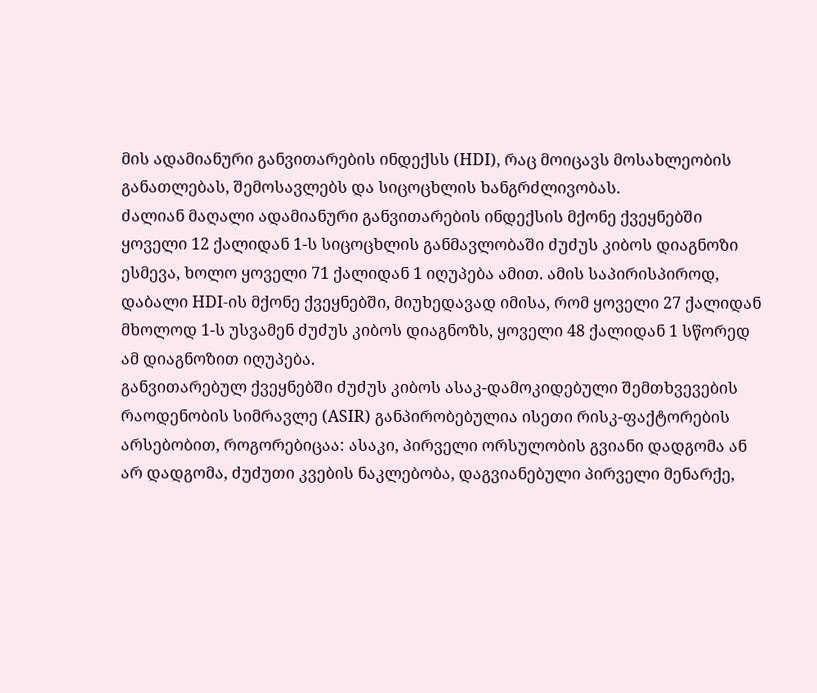მის ადამიანური განვითარების ინდექსს (HDI), რაც მოიცავს მოსახლეობის განათლებას, შემოსავლებს და სიცოცხლის ხანგრძლივობას.
ძალიან მაღალი ადამიანური განვითარების ინდექსის მქონე ქვეყნებში ყოველი 12 ქალიდან 1-ს სიცოცხლის განმავლობაში ძუძუს კიბოს დიაგნოზი ესმევა, ხოლო ყოველი 71 ქალიდან 1 იღუპება ამით. ამის საპირისპიროდ, დაბალი HDI-ის მქონე ქვეყნებში, მიუხედავად იმისა, რომ ყოველი 27 ქალიდან მხოლოდ 1-ს უსვამენ ძუძუს კიბოს დიაგნოზს, ყოველი 48 ქალიდან 1 სწორედ ამ დიაგნოზით იღუპება.
განვითარებულ ქვეყნებში ძუძუს კიბოს ასაკ-დამოკიდებული შემთხვევების რაოდენობის სიმრავლე (ASIR) განპირობებულია ისეთი რისკ-ფაქტორების არსებობით, როგორებიცაა: ასაკი, პირველი ორსულობის გვიანი დადგომა ან არ დადგომა, ძუძუთი კვების ნაკლებობა, დაგვიანებული პირველი მენარქე,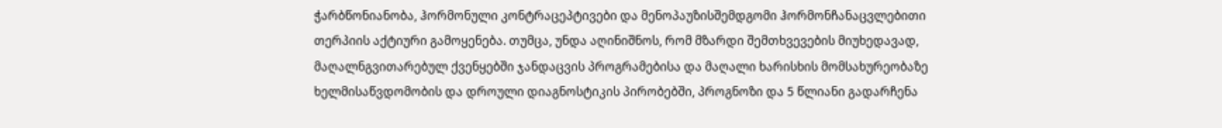ჭარბწონიანობა, ჰორმონული კონტრაცეპტივები და მენოპაუზისშემდგომი ჰორმონჩანაცვლებითი თერპიის აქტიური გამოყენება. თუმცა, უნდა აღინიშნოს, რომ მზარდი შემთხვევების მიუხედავად, მაღალნგვითარებულ ქვენყებში ჯანდაცვის პროგრამებისა და მაღალი ხარისხის მომსახურეობაზე ხელმისაწვდომობის და დროული დიაგნოსტიკის პირობებში, პროგნოზი და 5 წლიანი გადარჩენა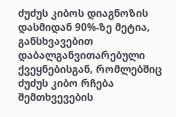ძუძუს კიბოს დიაგნოზის დასმიდან 90%-ზე მეტია, განსხვავებით დაბალგანვითარებული ქვეყნებისგან, რომლებშიც ძუძუს კიბო რჩება შემთხვევების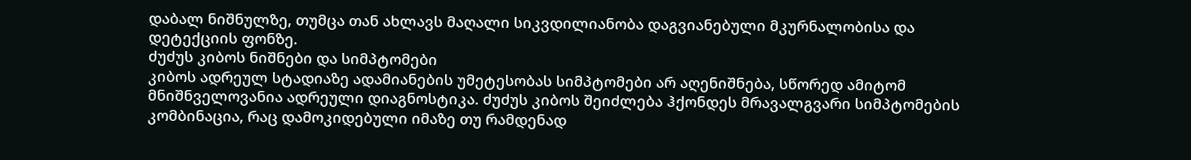დაბალ ნიშნულზე, თუმცა თან ახლავს მაღალი სიკვდილიანობა დაგვიანებული მკურნალობისა და დეტექციის ფონზე.
ძუძუს კიბოს ნიშნები და სიმპტომები
კიბოს ადრეულ სტადიაზე ადამიანების უმეტესობას სიმპტომები არ აღენიშნება, სწორედ ამიტომ მნიშნველოვანია ადრეული დიაგნოსტიკა. ძუძუს კიბოს შეიძლება ჰქონდეს მრავალგვარი სიმპტომების კომბინაცია, რაც დამოკიდებული იმაზე თუ რამდენად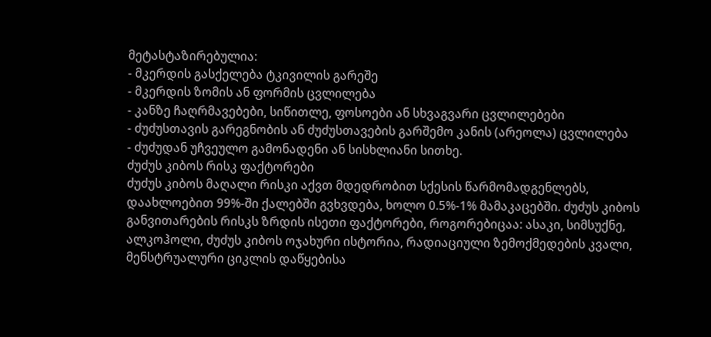მეტასტაზირებულია:
- მკერდის გასქელება ტკივილის გარეშე
- მკერდის ზომის ან ფორმის ცვლილება
- კანზე ჩაღრმავებები, სიწითლე, ფოსოები ან სხვაგვარი ცვლილებები
- ძუძუსთავის გარეგნობის ან ძუძუსთავების გარშემო კანის (არეოლა) ცვლილება
- ძუძუდან უჩვეულო გამონადენი ან სისხლიანი სითხე.
ძუძუს კიბოს რისკ ფაქტორები
ძუძუს კიბოს მაღალი რისკი აქვთ მდედრობით სქესის წარმომადგენლებს, დაახლოებით 99%-ში ქალებში გვხვდება, ხოლო 0.5%-1% მამაკაცებში. ძუძუს კიბოს განვითარების რისკს ზრდის ისეთი ფაქტორები, როგორებიცაა: ასაკი, სიმსუქნე, ალკოჰოლი, ძუძუს კიბოს ოჯახური ისტორია, რადიაციული ზემოქმედების კვალი, მენსტრუალური ციკლის დაწყებისა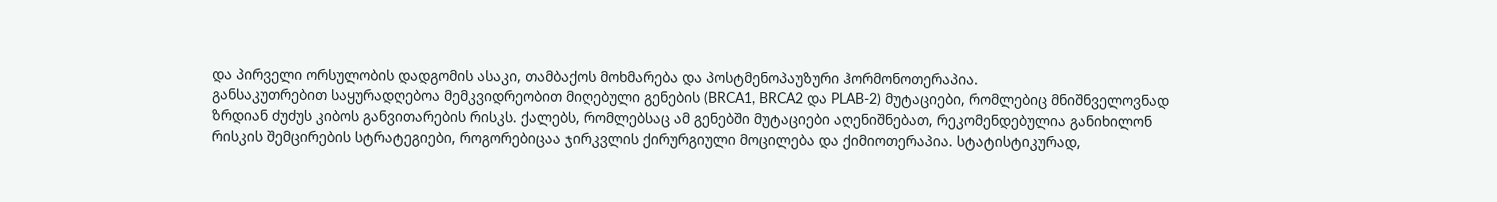და პირველი ორსულობის დადგომის ასაკი, თამბაქოს მოხმარება და პოსტმენოპაუზური ჰორმონოთერაპია.
განსაკუთრებით საყურადღებოა მემკვიდრეობით მიღებული გენების (BRCA1, BRCA2 და PLAB-2) მუტაციები, რომლებიც მნიშნველოვნად ზრდიან ძუძუს კიბოს განვითარების რისკს. ქალებს, რომლებსაც ამ გენებში მუტაციები აღენიშნებათ, რეკომენდებულია განიხილონ რისკის შემცირების სტრატეგიები, როგორებიცაა ჯირკვლის ქირურგიული მოცილება და ქიმიოთერაპია. სტატისტიკურად,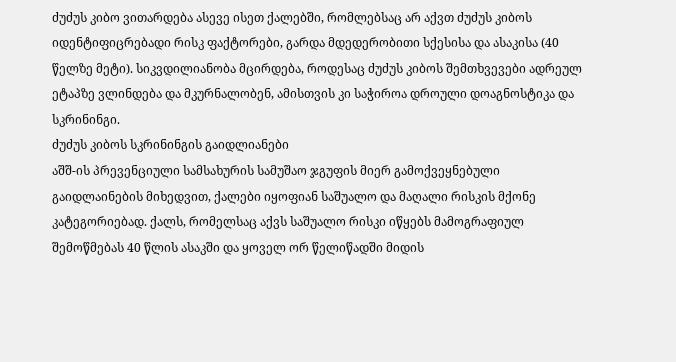ძუძუს კიბო ვითარდება ასევე ისეთ ქალებში, რომლებსაც არ აქვთ ძუძუს კიბოს იდენტიფიცრებადი რისკ ფაქტორები, გარდა მდედერობითი სქესისა და ასაკისა (40 წელზე მეტი). სიკვდილიანობა მცირდება, როდესაც ძუძუს კიბოს შემთხვევები ადრეულ ეტაპზე ვლინდება და მკურნალობენ, ამისთვის კი საჭიროა დროული დოაგნოსტიკა და სკრინინგი.
ძუძუს კიბოს სკრინინგის გაიდლიანები
აშშ-ის პრევენციული სამსახურის სამუშაო ჯგუფის მიერ გამოქვეყნებული გაიდლაინების მიხედვით, ქალები იყოფიან საშუალო და მაღალი რისკის მქონე კატეგორიებად. ქალს, რომელსაც აქვს საშუალო რისკი იწყებს მამოგრაფიულ შემოწმებას 40 წლის ასაკში და ყოველ ორ წელიწადში მიდის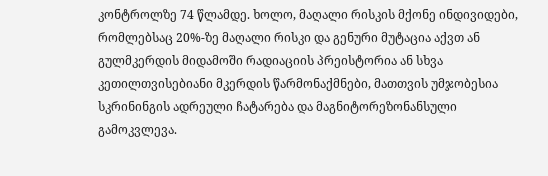კონტროლზე 74 წლამდე. ხოლო, მაღალი რისკის მქონე ინდივიდები, რომლებსაც 20%-ზე მაღალი რისკი და გენური მუტაცია აქვთ ან გულმკერდის მიდამოში რადიაციის პრეისტორია ან სხვა კეთილთვისებიანი მკერდის წარმონაქმნები, მათთვის უმჯობესია სკრინინგის ადრეული ჩატარება და მაგნიტორეზონანსული გამოკვლევა.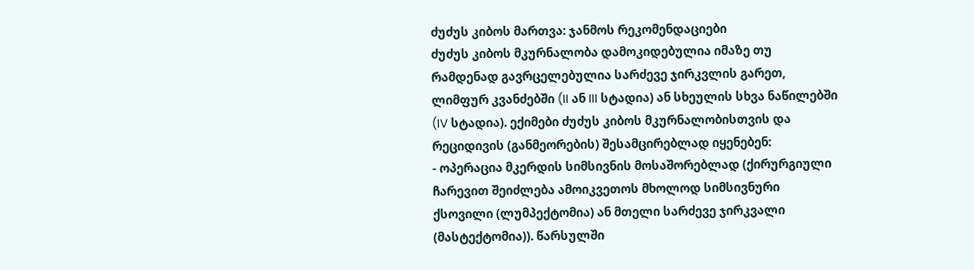ძუძუს კიბოს მართვა: ჯანმოს რეკომენდაციები
ძუძუს კიბოს მკურნალობა დამოკიდებულია იმაზე თუ რამდენად გავრცელებულია სარძევე ჯირკვლის გარეთ, ლიმფურ კვანძებში (II ან III სტადია) ან სხეულის სხვა ნაწილებში (IV სტადია). ექიმები ძუძუს კიბოს მკურნალობისთვის და რეციდივის (განმეორების) შესამცირებლად იყენებენ:
- ოპერაცია მკერდის სიმსივნის მოსაშორებლად (ქირურგიული ჩარევით შეიძლება ამოიკვეთოს მხოლოდ სიმსივნური ქსოვილი (ლუმპექტომია) ან მთელი სარძევე ჯირკვალი (მასტექტომია)). წარსულში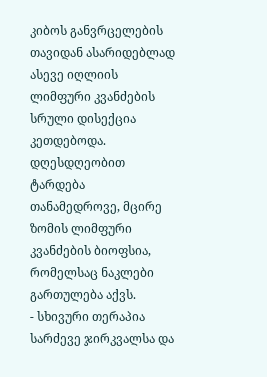კიბოს განვრცელების თავიდან ასარიდებლად ასევე იღლიის ლიმფური კვანძების სრული დისექცია კეთდებოდა. დღესდღეობით ტარდება თანამედროვე, მცირე ზომის ლიმფური კვანძების ბიოფსია, რომელსაც ნაკლები გართულება აქვს.
- სხივური თერაპია სარძევე ჯირკვალსა და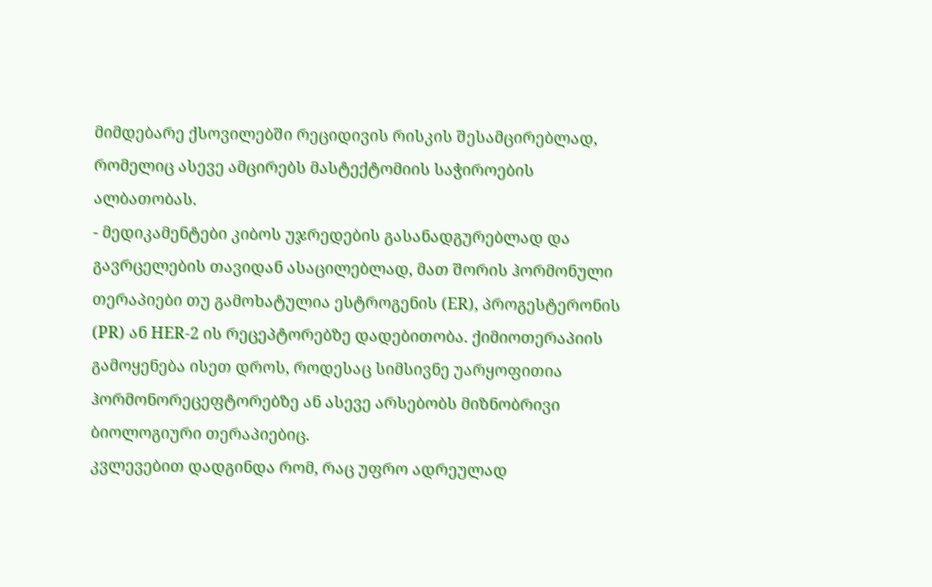მიმდებარე ქსოვილებში რეციდივის რისკის შესამცირებლად, რომელიც ასევე ამცირებს მასტექტომიის საჭიროების ალბათობას.
- მედიკამენტები კიბოს უჯრედების გასანადგურებლად და გავრცელების თავიდან ასაცილებლად, მათ შორის ჰორმონული თერაპიები თუ გამოხატულია ესტროგენის (ER), პროგესტერონის (PR) ან HER-2 ის რეცეპტორებზე დადებითობა. ქიმიოთერაპიის გამოყენება ისეთ დროს, როდესაც სიმსივნე უარყოფითია ჰორმონორეცეფტორებზე ან ასევე არსებობს მიზნობრივი ბიოლოგიური თერაპიებიც.
კვლევებით დადგინდა რომ, რაც უფრო ადრეულად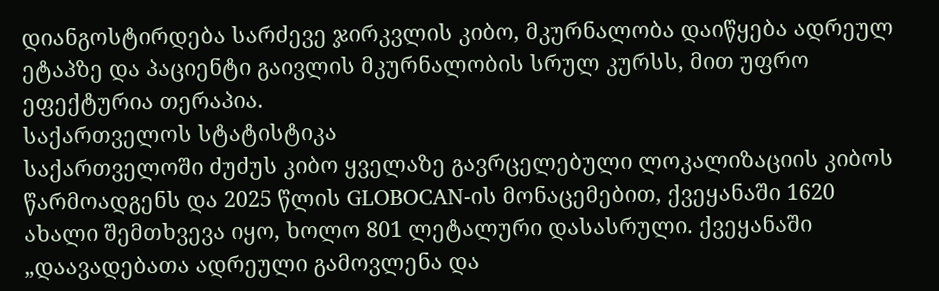დიანგოსტირდება სარძევე ჯირკვლის კიბო, მკურნალობა დაიწყება ადრეულ ეტაპზე და პაციენტი გაივლის მკურნალობის სრულ კურსს, მით უფრო ეფექტურია თერაპია.
საქართველოს სტატისტიკა
საქართველოში ძუძუს კიბო ყველაზე გავრცელებული ლოკალიზაციის კიბოს წარმოადგენს და 2025 წლის GLOBOCAN-ის მონაცემებით, ქვეყანაში 1620 ახალი შემთხვევა იყო, ხოლო 801 ლეტალური დასასრული. ქვეყანაში „დაავადებათა ადრეული გამოვლენა და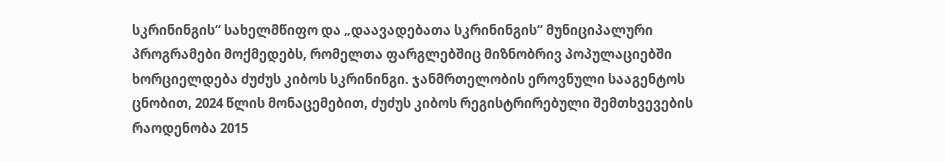სკრინინგის“ სახელმწიფო და „დაავადებათა სკრინინგის“ მუნიციპალური პროგრამები მოქმედებს, რომელთა ფარგლებშიც მიზნობრივ პოპულაციებში ხორციელდება ძუძუს კიბოს სკრინინგი. ჯანმრთელობის ეროვნული სააგენტოს ცნობით, 2024 წლის მონაცემებით, ძუძუს კიბოს რეგისტრირებული შემთხვევების რაოდენობა 2015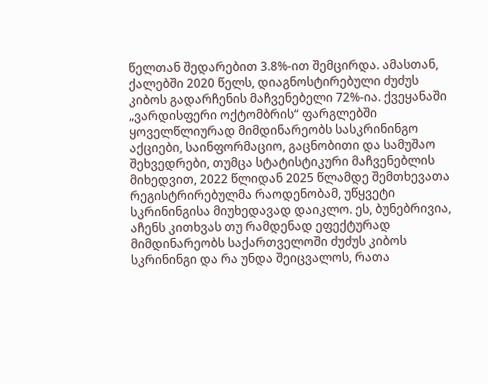წელთან შედარებით 3.8%-ით შემცირდა. ამასთან, ქალებში 2020 წელს, დიაგნოსტირებული ძუძუს კიბოს გადარჩენის მაჩვენებელი 72%-ია. ქვეყანაში „ვარდისფერი ოქტომბრის“ ფარგლებში ყოველწლიურად მიმდინარეობს სასკრინინგო აქციები, საინფორმაციო, გაცნობითი და სამუშაო შეხვედრები, თუმცა სტატისტიკური მაჩვენებლის მიხედვით, 2022 წლიდან 2025 წლამდე შემთხევათა რეგისტრირებულმა რაოდენობამ, უწყვეტი სკრინინგისა მიუხედავად დაიკლო. ეს, ბუნებრივია, აჩენს კითხვას თუ რამდენად ეფექტურად მიმდინარეობს საქართველოში ძუძუს კიბოს სკრინინგი და რა უნდა შეიცვალოს, რათა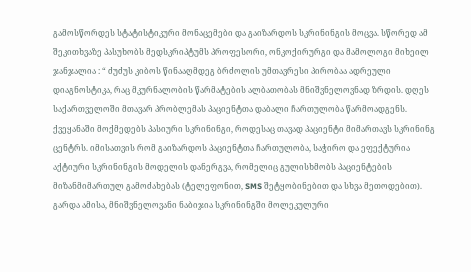გამოსწორდეს სტატისტიკური მონაცემები და გაიზარდოს სკრინინგის მოცვა. სწორედ ამ შეკითხვაზე პასუხობს მედსკრიპტუმს პროფესორი, ონკოქირურგი და მამოლოგი მიხეილ ჯანჯალია : “ ძუძუს კიბოს წინააღმდეგ ბრძოლის უმთავრესი პირობაა ადრეული დიაგნოსტიკა, რაც მკურნალობის წარმატების ალბათობას მნიშვნელოვნად ზრდის. დღეს საქართველოში მთავარ პრობლემას პაციენტთა დაბალი ჩართულობა წარმოადგენს. ქვეყანაში მოქმედებს პასიური სკრინინგი, როდესაც თავად პაციენტი მიმართავს სკრინინგ ცენტრს. იმისათვის რომ გაიზარდოს პაციენტთა ჩართულობა, საჭირო და ეფექტურია აქტიური სკრინინგის მოდელის დანერგვა, რომელიც გულისხმობს პაციენტების მიზანმიმართულ გამოძახებას (ტელეფონით, SMS შეტყობინებით და სხვა მეთოდებით). გარდა ამისა, მნიშვნელოვანი ნაბიჯია სკრინინგში მოლეკულური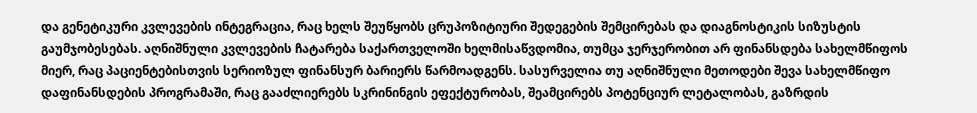და გენეტიკური კვლევების ინტეგრაცია, რაც ხელს შეუწყობს ცრუპოზიტიური შედეგების შემცირებას და დიაგნოსტიკის სიზუსტის გაუმჯობესებას. აღნიშნული კვლევების ჩატარება საქართველოში ხელმისაწვდომია, თუმცა ჯერჯერობით არ ფინანსდება სახელმწიფოს მიერ, რაც პაციენტებისთვის სერიოზულ ფინანსურ ბარიერს წარმოადგენს. სასურველია თუ აღნიშნული მეთოდები შევა სახელმწიფო დაფინანსდების პროგრამაში, რაც გააძლიერებს სკრინინგის ეფექტურობას, შეამცირებს პოტენციურ ლეტალობას, გაზრდის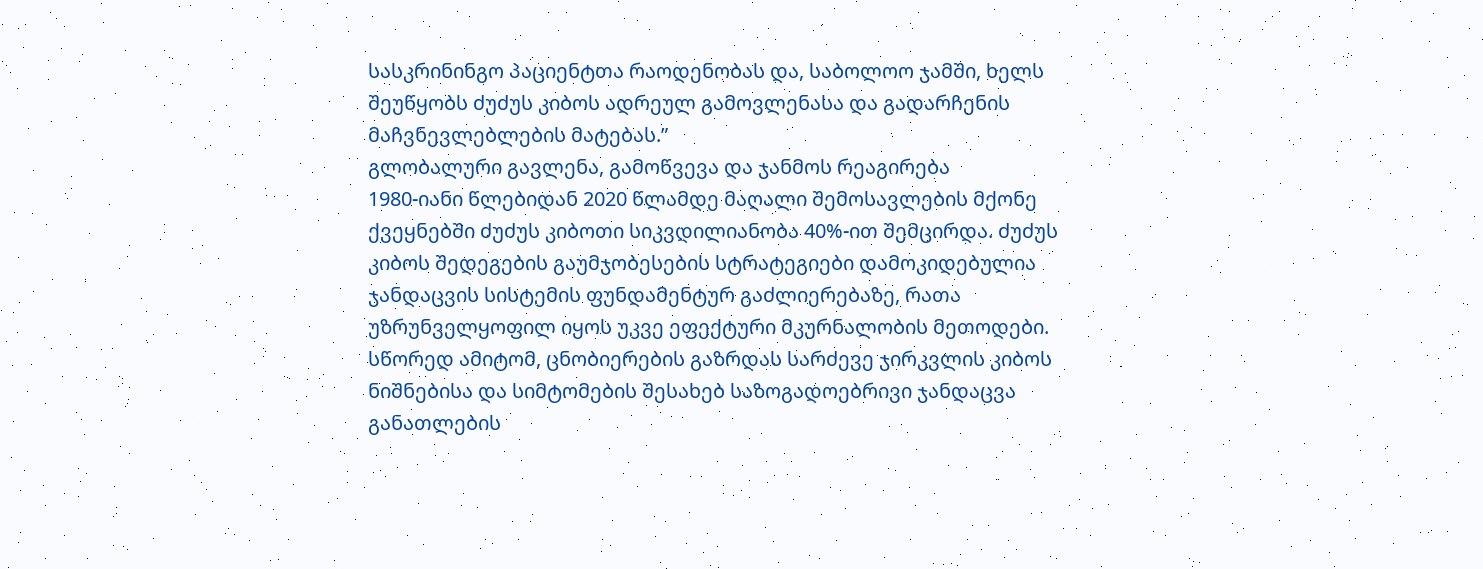სასკრინინგო პაციენტთა რაოდენობას და, საბოლოო ჯამში, ხელს შეუწყობს ძუძუს კიბოს ადრეულ გამოვლენასა და გადარჩენის მაჩვნევლებლების მატებას.”
გლობალური გავლენა, გამოწვევა და ჯანმოს რეაგირება
1980-იანი წლებიდან 2020 წლამდე მაღალი შემოსავლების მქონე ქვეყნებში ძუძუს კიბოთი სიკვდილიანობა 40%-ით შემცირდა. ძუძუს კიბოს შედეგების გაუმჯობესების სტრატეგიები დამოკიდებულია ჯანდაცვის სისტემის ფუნდამენტურ გაძლიერებაზე, რათა უზრუნველყოფილ იყოს უკვე ეფექტური მკურნალობის მეთოდები. სწორედ ამიტომ, ცნობიერების გაზრდას სარძევე ჯირკვლის კიბოს ნიშნებისა და სიმტომების შესახებ საზოგადოებრივი ჯანდაცვა განათლების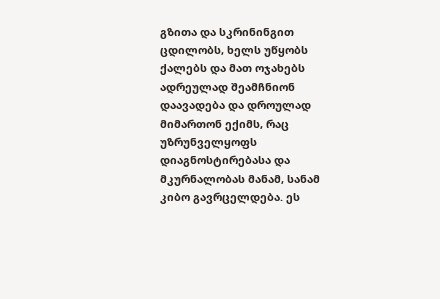გზითა და სკრინინგით ცდილობს, ხელს უწყობს ქალებს და მათ ოჯახებს ადრეულად შეამჩნიონ დაავადება და დროულად მიმართონ ექიმს, რაც უზრუნველყოფს დიაგნოსტირებასა და მკურნალობას მანამ, სანამ კიბო გავრცელდება. ეს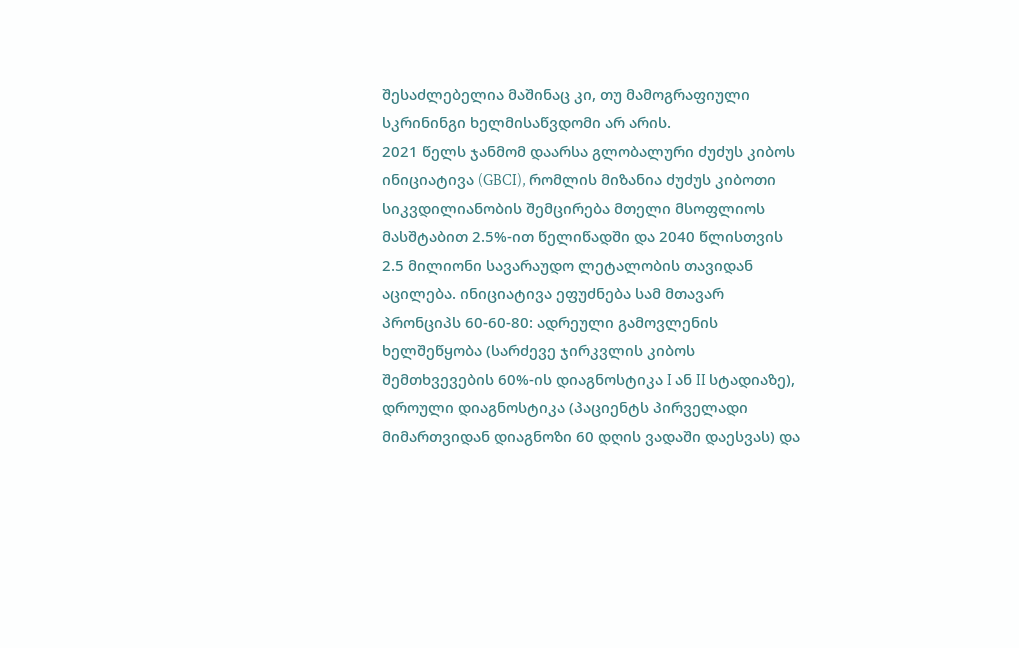შესაძლებელია მაშინაც კი, თუ მამოგრაფიული სკრინინგი ხელმისაწვდომი არ არის.
2021 წელს ჯანმომ დაარსა გლობალური ძუძუს კიბოს ინიციატივა (GBCI), რომლის მიზანია ძუძუს კიბოთი სიკვდილიანობის შემცირება მთელი მსოფლიოს მასშტაბით 2.5%-ით წელიწადში და 2040 წლისთვის 2.5 მილიონი სავარაუდო ლეტალობის თავიდან აცილება. ინიციატივა ეფუძნება სამ მთავარ პრონციპს 60-60-80: ადრეული გამოვლენის ხელშეწყობა (სარძევე ჯირკვლის კიბოს შემთხვევების 60%-ის დიაგნოსტიკა I ან II სტადიაზე), დროული დიაგნოსტიკა (პაციენტს პირველადი მიმართვიდან დიაგნოზი 60 დღის ვადაში დაესვას) და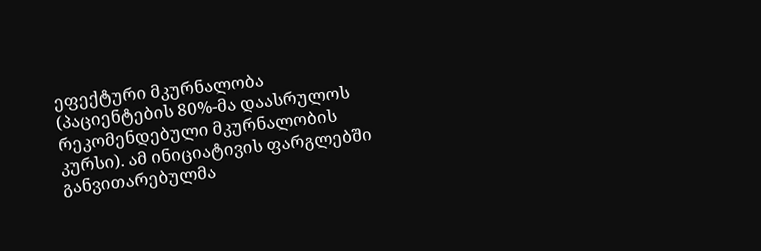ეფექტური მკურნალობა (პაციენტების 80%-მა დაასრულოს რეკომენდებული მკურნალობის კურსი). ამ ინიციატივის ფარგლებში განვითარებულმა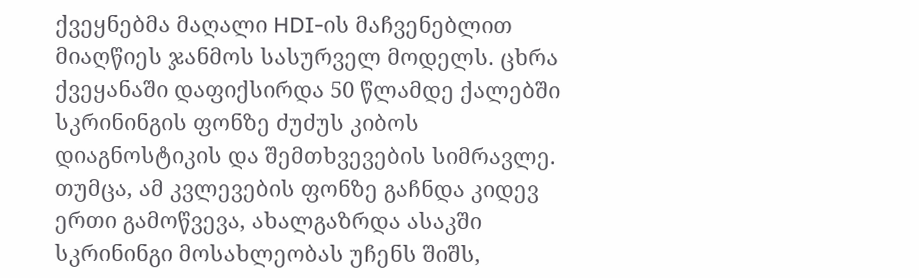ქვეყნებმა მაღალი HDI-ის მაჩვენებლით მიაღწიეს ჯანმოს სასურველ მოდელს. ცხრა ქვეყანაში დაფიქსირდა 50 წლამდე ქალებში სკრინინგის ფონზე ძუძუს კიბოს დიაგნოსტიკის და შემთხვევების სიმრავლე. თუმცა, ამ კვლევების ფონზე გაჩნდა კიდევ ერთი გამოწვევა, ახალგაზრდა ასაკში სკრინინგი მოსახლეობას უჩენს შიშს,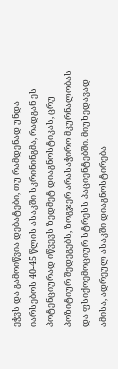ეჭვს და გამოიწვია დებატები, თუ რამდენად უნდა იარსებოს 40-45 წლის ასაკში სკრინინგმა, რადგან ეს პოტენციურად იწვევს ზედმეტ დიაგნოსტიკას, ცრუ პოზიტიურ შედეგებს, ზოგჯერ არასაჭირო მკურნალობას და ფსიქოემოციურ სტრესს პაციენტებში. მიუხედავად ამისა, ადრეულ ასაკში დიაგნოსტირება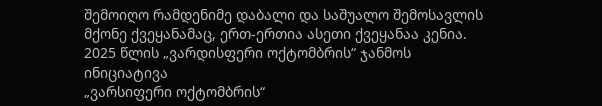შემოიღო რამდენიმე დაბალი და საშუალო შემოსავლის მქონე ქვეყანამაც, ერთ-ერთია ასეთი ქვეყანაა კენია.
2025 წლის „ვარდისფერი ოქტომბრის“ ჯანმოს ინიციატივა
„ვარსიფერი ოქტომბრის“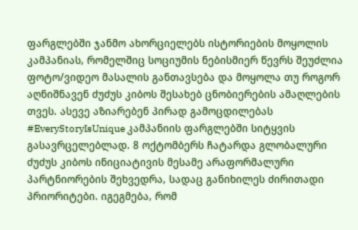ფარგლებში ჯანმო ახორციელებს ისტორიების მოყოლის კამპანიას, რომელშიც სოციუმის ნებისმიერ წევრს შეუძლია ფოტო/ვიდეო მასალის განთავსება და მოყოლა თუ როგორ აღნიშნავენ ძუძუს კიბოს შესახებ ცნობიერების ამაღლების თვეს. ასევე აზიარებენ პირად გამოცდილებას #EveryStoryIsUnique კამპანიის ფარგლებში სიტყვის გასავრცელებლად. 8 ოქტომბერს ჩატარდა გლობალური ძუძუს კიბოს ინიციატივის მესამე არაფორმალური პარტნიორების შეხვედრა, სადაც განიხილეს ძირითადი პრიორიტები. იგეგმება, რომ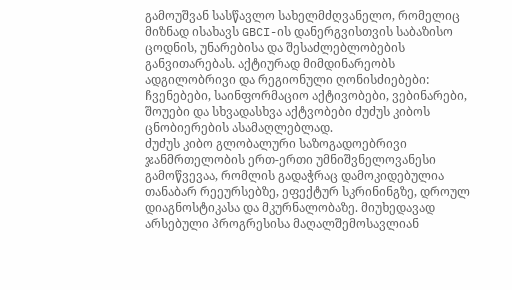გამოუშვან სასწავლო სახელმძღვანელო, რომელიც მიზნად ისახავს GBCI-ის დანერგვისთვის საბაზისო ცოდნის, უნარებისა და შესაძლებლობების განვითარებას. აქტიურად მიმდინარეობს ადგილობრივი და რეგიონული ღონისძიებები: ჩვენებები, საინფორმაციო აქტივობები, ვებინარები, შოუები და სხვადასხვა აქტვობები ძუძუს კიბოს ცნობიერების ასამაღლებლად.
ძუძუს კიბო გლობალური საზოგადოებრივი ჯანმრთელობის ერთ-ერთი უმნიშვნელოვანესი გამოწვევაა, რომლის გადაჭრაც დამოკიდებულია თანაბარ რეეურსებზე, ეფექტურ სკრინინგზე, დროულ დიაგნოსტიკასა და მკურნალობაზე. მიუხედავად არსებული პროგრესისა მაღალშემოსავლიან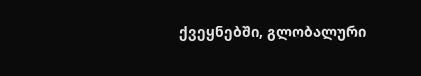ქვეყნებში, გლობალური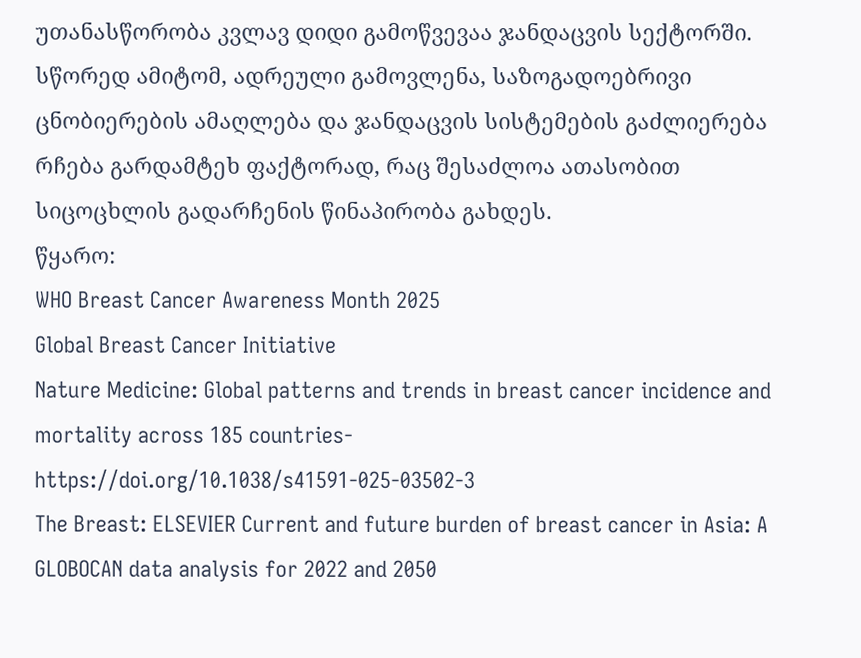უთანასწორობა კვლავ დიდი გამოწვევაა ჯანდაცვის სექტორში. სწორედ ამიტომ, ადრეული გამოვლენა, საზოგადოებრივი ცნობიერების ამაღლება და ჯანდაცვის სისტემების გაძლიერება რჩება გარდამტეხ ფაქტორად, რაც შესაძლოა ათასობით სიცოცხლის გადარჩენის წინაპირობა გახდეს.
წყარო:
WHO Breast Cancer Awareness Month 2025
Global Breast Cancer Initiative
Nature Medicine: Global patterns and trends in breast cancer incidence and mortality across 185 countries- https://doi.org/10.1038/s41591-025-03502-3
The Breast: ELSEVIER Current and future burden of breast cancer in Asia: A GLOBOCAN data analysis for 2022 and 2050